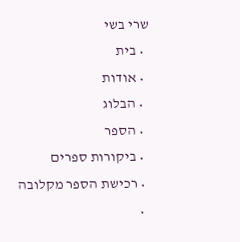שרי בשי
  • בית
  • אודות
  • הבלוג
  • הספר
  • ביקורות ספרים
  • רכישת הספר מקלובה
  •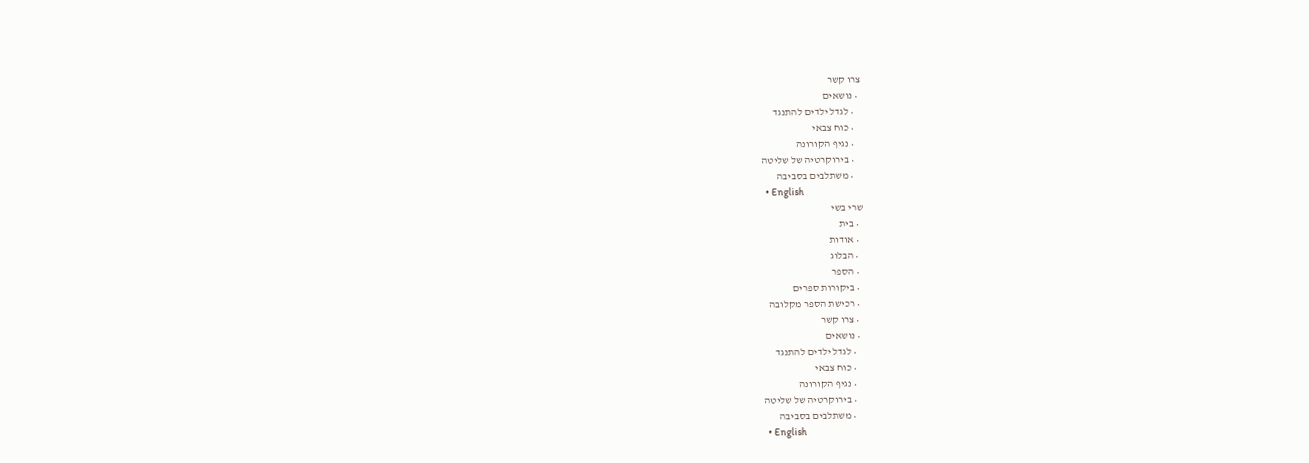צרו קשר
  • נושאים
    • לגדל ילדים להתנגד
    • כוח צבאי
    • נגיף הקורונה
    • בירוקרטיה של שליטה
    • משתלבים בסביבה
  • English
שרי בשי
  • בית
  • אודות
  • הבלוג
  • הספר
  • ביקורות ספרים
  • רכישת הספר מקלובה
  • צרו קשר
  • נושאים
    • לגדל ילדים להתנגד
    • כוח צבאי
    • נגיף הקורונה
    • בירוקרטיה של שליטה
    • משתלבים בסביבה
  • English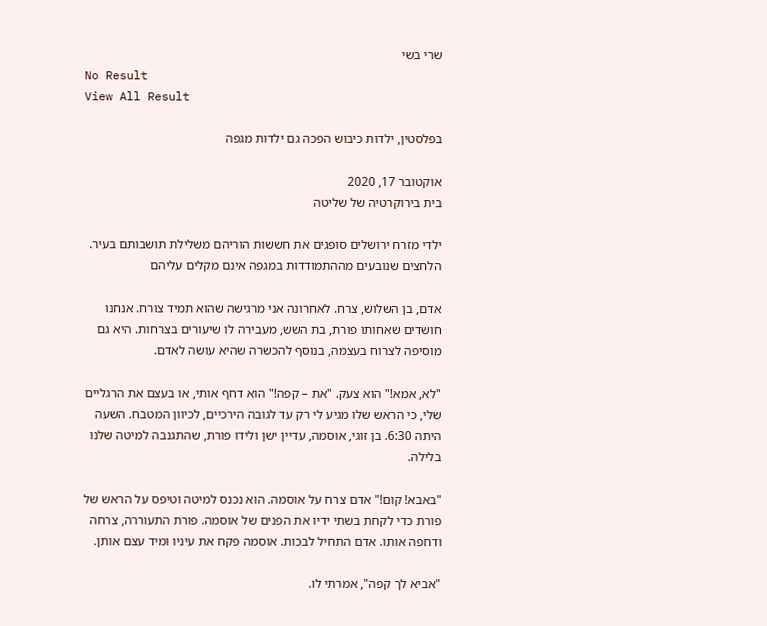שרי בשי
No Result
View All Result

בפלסטין, ילדות כיבוש הפכה גם ילדות מגפה

אוקטובר 17, 2020
בית בירוקרטיה של שליטה

ילדי מזרח ירושלים סופגים את חששות הוריהם משלילת תושבותם בעיר. הלחצים שנובעים מההתמודדות במגפה אינם מקלים עליהם

אדם, בן השלוש, צרח. לאחרונה אני מרגישה שהוא תמיד צורח. אנחנו חושדים שאחותו פורת, בת השש, מעבירה לו שיעורים בצרחות. היא גם מוסיפה לצרוח בעצמה, בנוסף להכשרה שהיא עושה לאדם.

"לא, אמא!" הוא צעק. "את – קפה!" הוא דחף אותי, או בעצם את הרגליים שלי, כי הראש שלו מגיע לי רק עד לגובה הירכיים, לכיוון המטבח. השעה היתה 6:30. בן זוגי, אוסמה, עדיין ישן ולידו פורת, שהתגנבה למיטה שלנו בלילה.

"באבא! קום!" אדם צרח על אוסמה. הוא נכנס למיטה וטיפס על הראש של פורת כדי לקחת בשתי ידיו את הפנים של אוסמה. פורת התעוררה, צרחה ודחפה אותו. אדם התחיל לבכות. אוסמה פקח את עיניו ומיד עצם אותן.

"אביא לך קפה", אמרתי לו.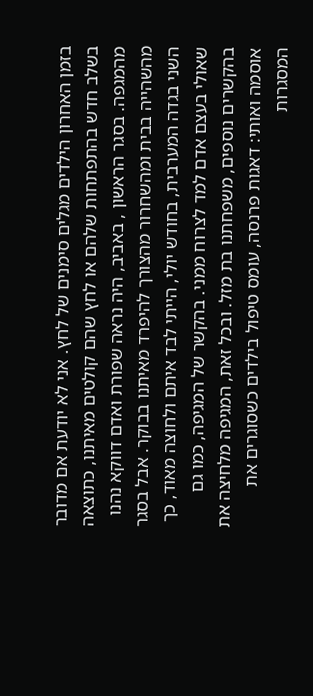בזמן האחרון הילדים מגלים סימנים של לחץ. אני לא יודעת אם מדובר בשלב חדש בהתפתחות שלהם או לחץ שהם קולטים מאיתנו, כתוצאה מהמגפה. בסגר הראשון , באביב, היה נראה שפורת ואדם דווקא נהנו מהשהייה בבית ומהשחרור מהצורך להיפרד מאיתנו בבוקר. אבל בסגר השני בגדה המערבית, בחודש יולי, הייתי לבד איתם ולחוצה מאוד, כך שאולי בעצם אדם למד לצרוח ממני. בהקשר של המגיפה, כמו גם בהקשרים נוספים, משפחתנו בת מזל. ובכל זאת, המגיפה מלחיצה את אוסמה ואותי: דאגות פרנסה, עומס טיפול בילדים כשסוגרים את המסגרות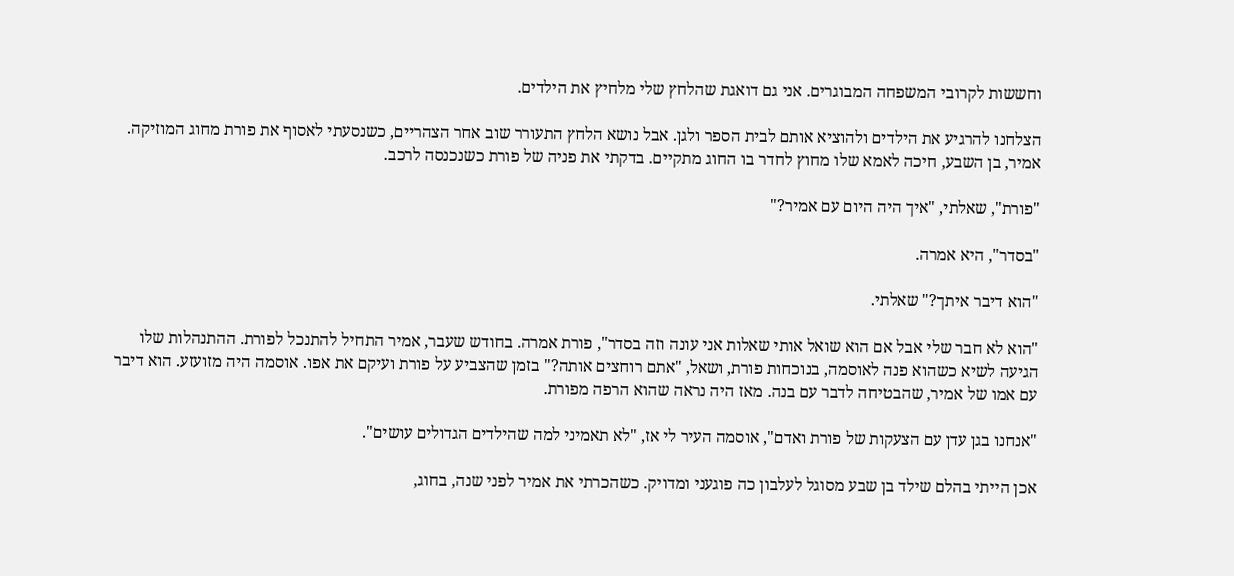וחששות לקרובי המשפחה המבוגרים. אני גם דואגת שהלחץ שלי מלחיץ את הילדים.

הצלחנו להרגיע את הילדים ולהוציא אותם לבית הספר ולגן. אבל נושא הלחץ התעורר שוב אחר הצהריים, כשנסעתי לאסוף את פורת מחוג המוזיקה. אמיר, בן השבע, חיכה לאמא שלו מחוץ לחדר בו החוג מתקיים. בדקתי את פניה של פורת כשנכנסה לרכב.

"פורת", שאלתי, "איך היה היום עם אמיר?"

"בסדר", היא אמרה.

"הוא דיבר איתך?" שאלתי.

"הוא לא חבר שלי אבל אם הוא שואל אותי שאלות אני עונה וזה בסדר", פורת אמרה. בחודש שעבר, אמיר התחיל להתנכל לפורת. ההתנהלות שלו הגיעה לשיא כשהוא פנה לאוסמה, בנוכחות פורת, ושאל, "אתם רוחצים אותה?" בזמן שהצביע על פורת ועיקם את אפו. אוסמה היה מזועזע. הוא דיבר עם אמו של אמיר, שהבטיחה לדבר עם בנה. מאז היה נראה שהוא הרפה מפורת.

"אנחנו בגן עדן עם הצעקות של פורת ואדם", אוסמה העיר לי אז, "לא תאמיני למה שהילדים הגדולים עושים".

אכן הייתי בהלם שילד בן שבע מסוגל לעלבון כה פוגעני ומדויק. כשהכרתי את אמיר לפני שנה, בחוג,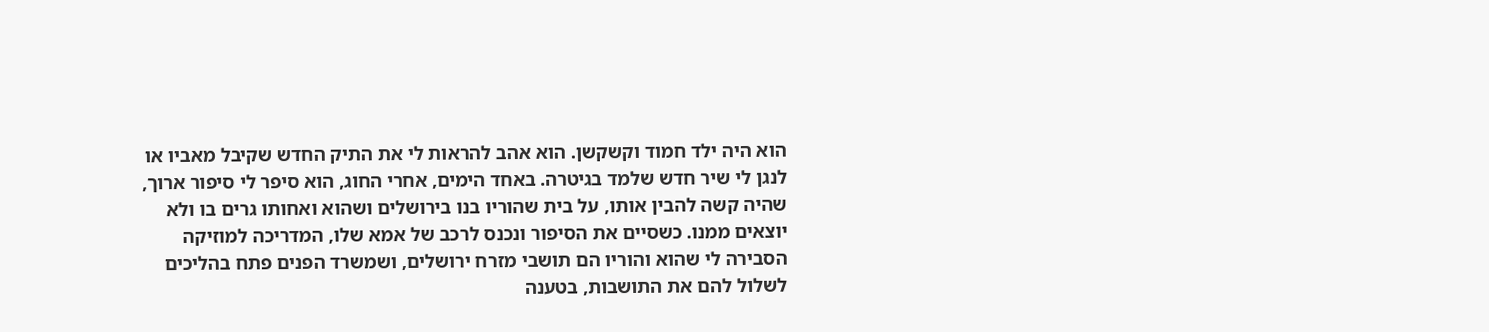הוא היה ילד חמוד וקשקשן. הוא אהב להראות לי את התיק החדש שקיבל מאביו או לנגן לי שיר חדש שלמד בגיטרה. באחד הימים, אחרי החוג, הוא סיפר לי סיפור ארוך, שהיה קשה להבין אותו, על בית שהוריו בנו בירושלים ושהוא ואחותו גרים בו ולא יוצאים ממנו. כשסיים את הסיפור ונכנס לרכב של אמא שלו, המדריכה למוזיקה הסבירה לי שהוא והוריו הם תושבי מזרח ירושלים, ושמשרד הפנים פתח בהליכים לשלול להם את התושבות, בטענה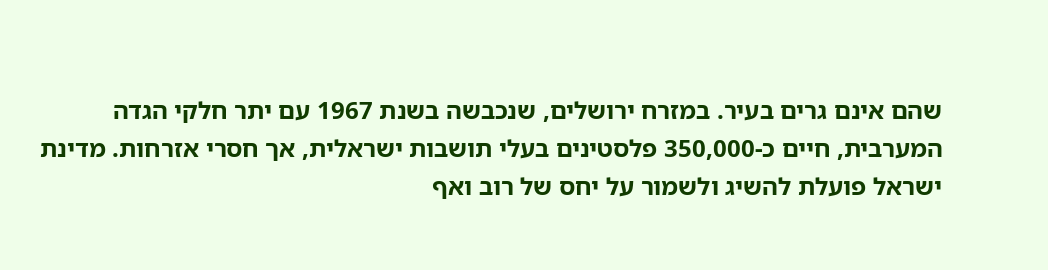שהם אינם גרים בעיר. במזרח ירושלים, שנכבשה בשנת 1967 עם יתר חלקי הגדה המערבית, חיים כ-350,000 פלסטינים בעלי תושבות ישראלית, אך חסרי אזרחות. מדינת ישראל פועלת להשיג ולשמור על יחס של רוב ואף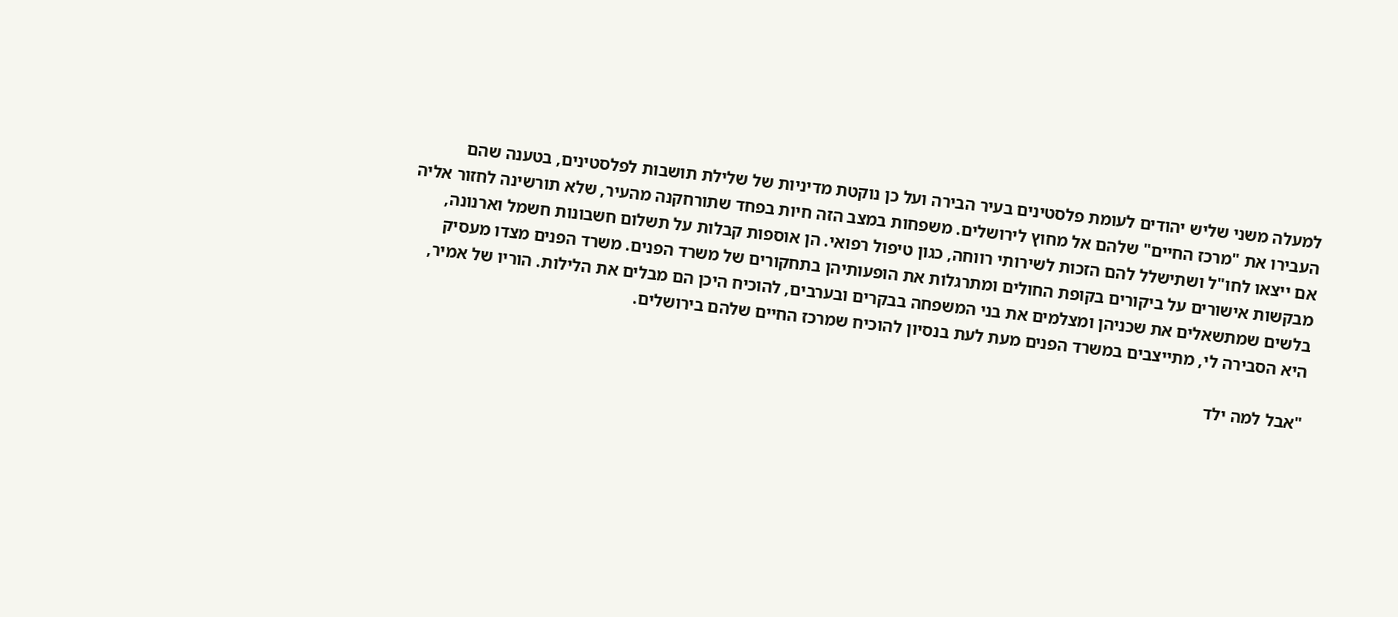למעלה משני שליש יהודים לעומת פלסטינים בעיר הבירה ועל כן נוקטת מדיניות של שלילת תושבות לפלסטינים, בטענה שהם העבירו את "מרכז החיים" שלהם אל מחוץ לירושלים. משפחות במצב הזה חיות בפחד שתורחקנה מהעיר, שלא תורשינה לחזור אליה אם ייצאו לחו"ל ושתישלל להם הזכות לשירותי רווחה, כגון טיפול רפואי. הן אוספות קבלות על תשלום חשבונות חשמל וארנונה, מבקשות אישורים על ביקורים בקופת החולים ומתרגלות את הופעותיהן בתחקורים של משרד הפנים. משרד הפנים מצדו מעסיק בלשים שמתשאלים את שכניהן ומצלמים את בני המשפחה בבקרים ובערבים, להוכיח היכן הם מבלים את הלילות. הוריו של אמיר, היא הסבירה לי, מתייצבים במשרד הפנים מעת לעת בנסיון להוכיח שמרכז החיים שלהם בירושלים.

"אבל למה ילד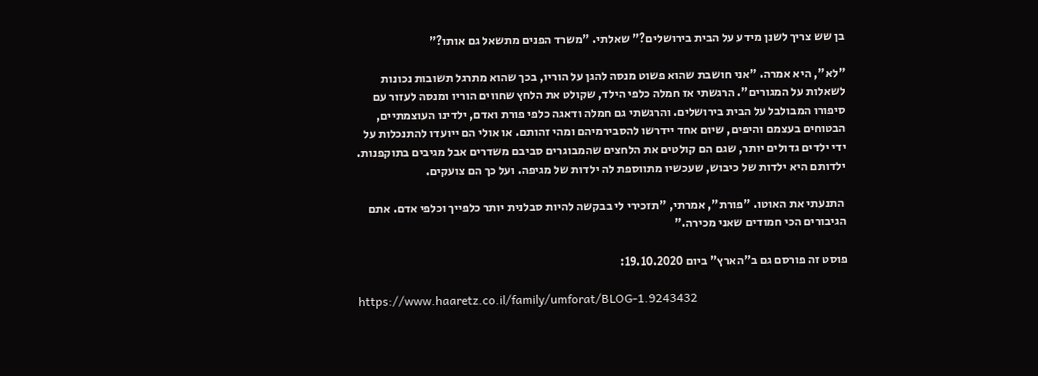בן שש צריך לשנן מידע על הבית בירושלים?" שאלתי. "משרד הפנים מתשאל גם אותו?"

"לא", היא אמרה. "אני חושבת שהוא פשוט מנסה להגן על הוריו, בכך שהוא מתרגל תשובות נכונות לשאלות על המגורים". הרגשתי אז חמלה כלפי הילד, שקולט את הלחץ שחווים הוריו ומנסה לעזור עם סיפורו המבולבל על הבית בירושלים. והרגשתי גם חמלה ודאגה כלפי פורת ואדם, ילדינו העוצמתיים, הבטוחים בעצמם והיפים, שיום אחד יידרשו להסבירמיהם ומהי זהותם. או אולי הם ייועדו להתנכלות על ידי ילדים גדולים יותר, שגם הם קולטים את הלחצים שהמבוגרים סביבם משדרים אבל מגיבים בתוקפנות. ילדותם היא ילדות של כיבוש, שעכשיו מתווספת לה ילדות של מגיפה. ועל כך הם צועקים.

 התנעתי את האוטו. "פורת", אמרתי, "תזכירי לי בבקשה להיות סבלנית יותר כלפייך וכלפי אדם. אתם הגיבורים הכי חמודים שאני מכירה."

פוסט זה פורסם גם ב"הארץ" ביום 19.10.2020:

https://www.haaretz.co.il/family/umforat/BLOG-1.9243432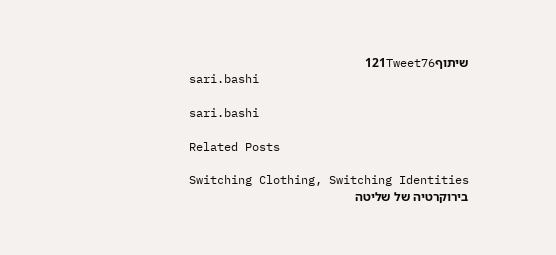שיתוף121Tweet76
sari.bashi

sari.bashi

Related Posts

Switching Clothing, Switching Identities
בירוקרטיה של שליטה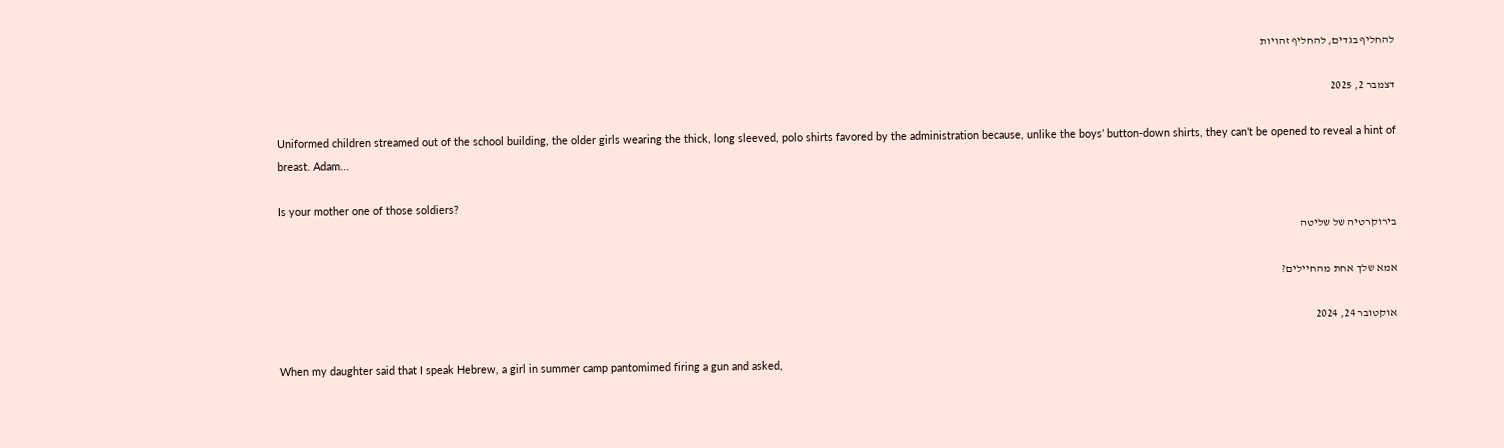להחליף בגדים, להחליף זהויות

דצמבר 2, 2025

Uniformed children streamed out of the school building, the older girls wearing the thick, long sleeved, polo shirts favored by the administration because, unlike the boys’ button-down shirts, they can’t be opened to reveal a hint of breast. Adam...

Is your mother one of those soldiers?
בירוקרטיה של שליטה

אמא שלך אחת מהחיילים?

אוקטובר 24, 2024

When my daughter said that I speak Hebrew, a girl in summer camp pantomimed firing a gun and asked,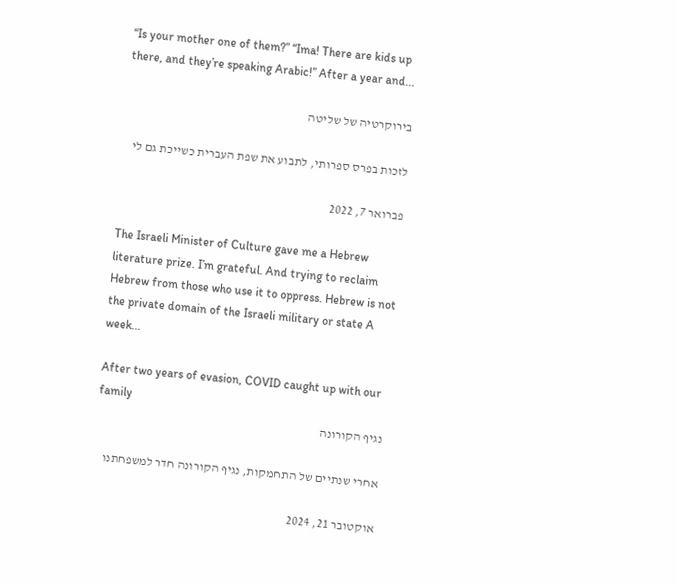“Is your mother one of them?” “Ima! There are kids up there, and they’re speaking Arabic!” After a year and...

בירוקרטיה של שליטה

לזכות בפרס ספרותי, לתבוע את שפת העברית כשייכת גם לי

פברואר 7, 2022

The Israeli Minister of Culture gave me a Hebrew literature prize. I’m grateful. And trying to reclaim Hebrew from those who use it to oppress. Hebrew is not the private domain of the Israeli military or state A week...

After two years of evasion, COVID caught up with our family
נגיף הקורונה

אחרי שנתיים של התחמקות, נגיף הקורונה חדר למשפחתנו

אוקטובר 21, 2024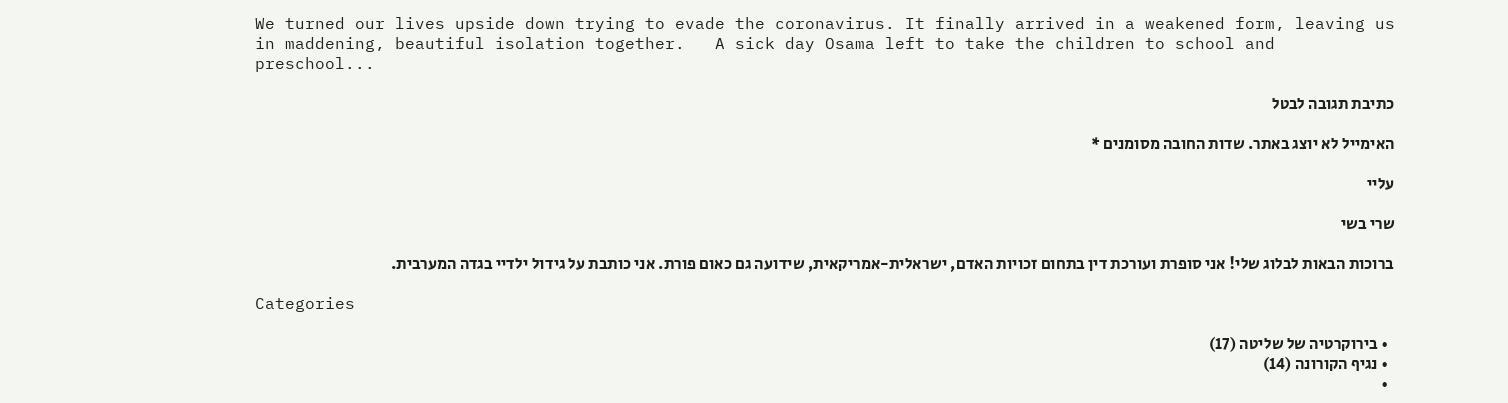We turned our lives upside down trying to evade the coronavirus. It finally arrived in a weakened form, leaving us in maddening, beautiful isolation together.   A sick day Osama left to take the children to school and preschool...

כתיבת תגובה לבטל

האימייל לא יוצג באתר. שדות החובה מסומנים *

עליי

שרי בשי

ברוכות הבאות לבלוג שלי! אני סופרת ועורכת דין בתחום זכויות האדם, ישראלית-אמריקאית, שידועה גם כאום פורת. אני כותבת על גידול ילדיי בגדה המערבית.

Categories

  • בירוקרטיה של שליטה (17)
  • נגיף הקורונה (14)
  •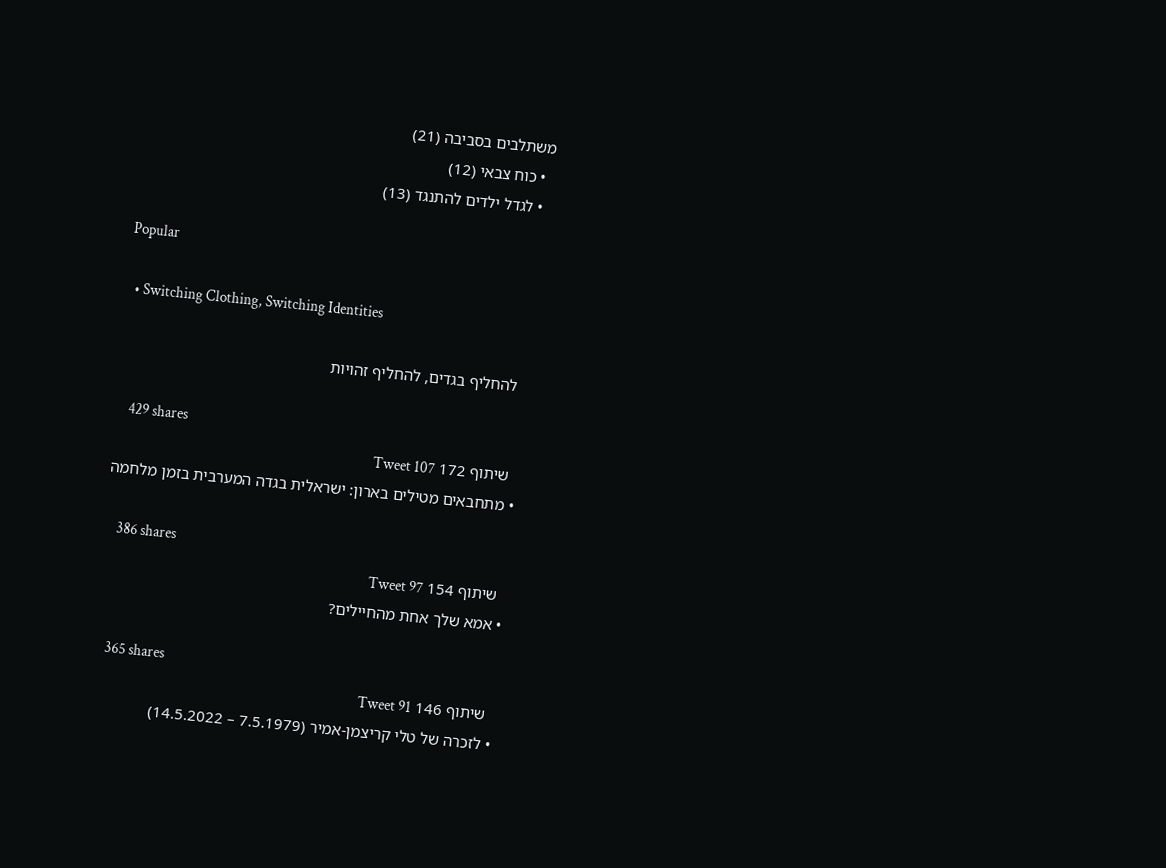משתלבים בסביבה (21)
  • כוח צבאי (12)
  • לגדל ילדים להתנגד (13)

Popular

  • Switching Clothing, Switching Identities

    להחליף בגדים, להחליף זהויות

    429 shares
    שיתוף 172 Tweet 107
  • מתחבאים מטילים בארון: ישראלית בגדה המערבית בזמן מלחמה

    386 shares
    שיתוף 154 Tweet 97
  • אמא שלך אחת מהחיילים?

    365 shares
    שיתוף 146 Tweet 91
  • לזכרה של טלי קריצמן-אמיר (7.5.1979 – 14.5.2022)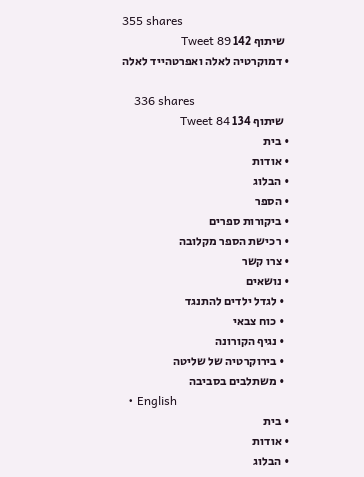355 shares
    שיתוף 142 Tweet 89
  • דמוקרטיה לאלה ואפרטהייד לאלה

    336 shares
    שיתוף 134 Tweet 84
  • בית
  • אודות
  • הבלוג
  • הספר
  • ביקורות ספרים
  • רכישת הספר מקלובה
  • צרו קשר
  • נושאים
    • לגדל ילדים להתנגד
    • כוח צבאי
    • נגיף הקורונה
    • בירוקרטיה של שליטה
    • משתלבים בסביבה
  • English
  • בית
  • אודות
  • הבלוג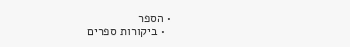• הספר
  • ביקורות ספרים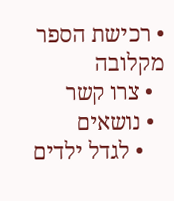• רכישת הספר מקלובה
  • צרו קשר
  • נושאים
    • לגדל ילדים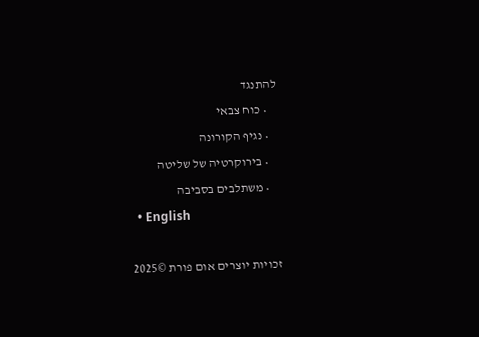להתנגד
    • כוח צבאי
    • נגיף הקורונה
    • בירוקרטיה של שליטה
    • משתלבים בסביבה
  • English

זכויות יוצרים אום פורת ©2025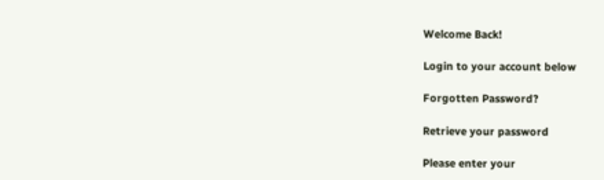Welcome Back!

Login to your account below

Forgotten Password?

Retrieve your password

Please enter your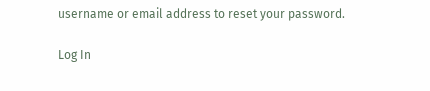username or email address to reset your password.

Log In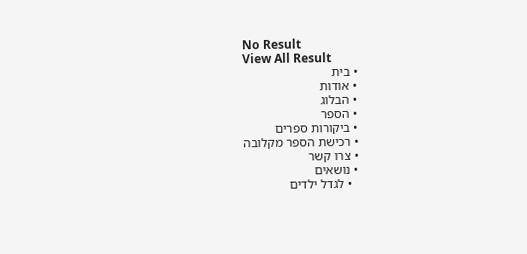No Result
View All Result
  • בית
  • אודות
  • הבלוג
  • הספר
  • ביקורות ספרים
  • רכישת הספר מקלובה
  • צרו קשר
  • נושאים
    • לגדל ילדים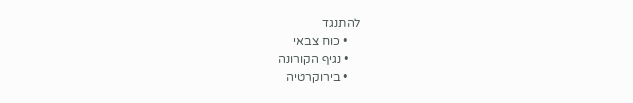להתנגד
    • כוח צבאי
    • נגיף הקורונה
    • בירוקרטיה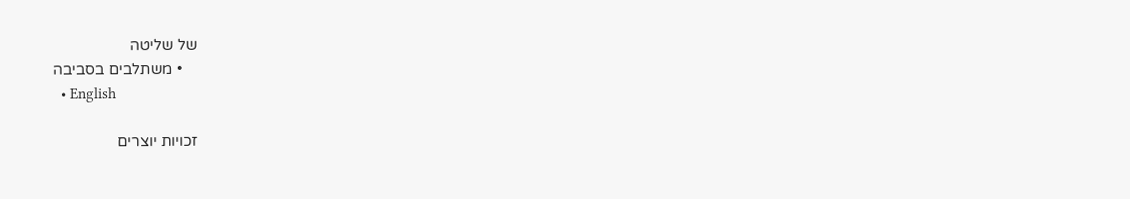של שליטה
    • משתלבים בסביבה
  • English

זכויות יוצרים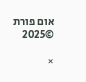אום פורת ©2025

×